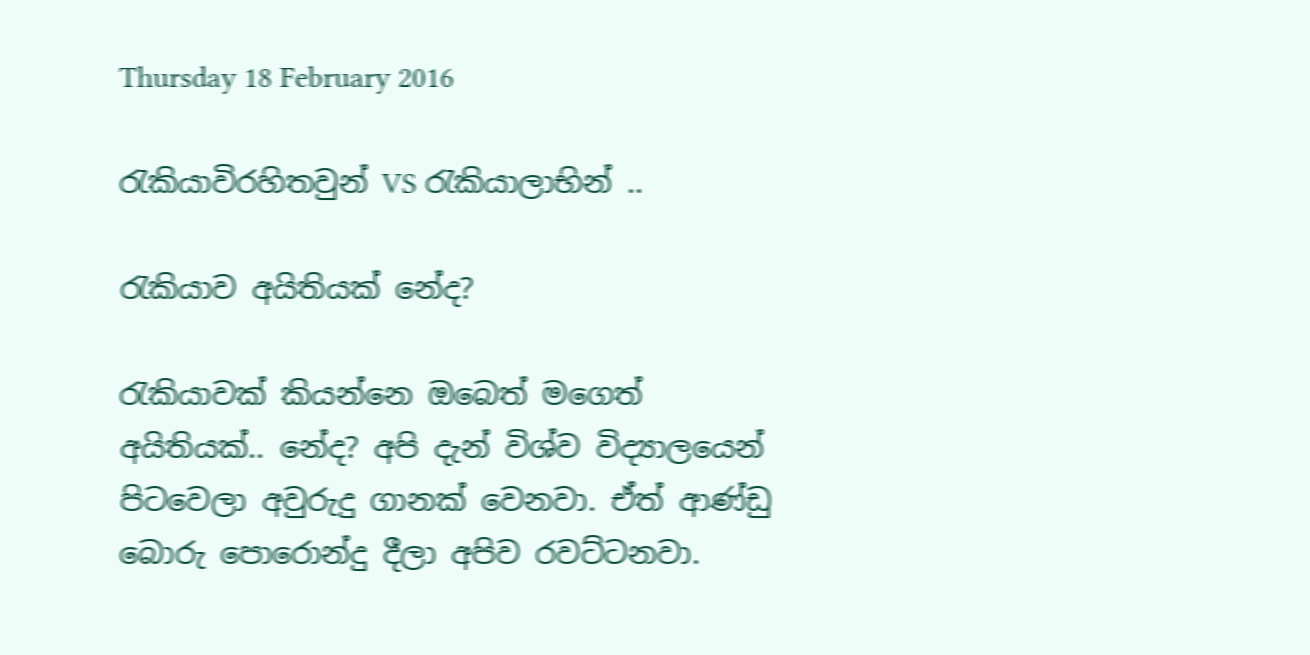Thursday 18 February 2016

රැකියාවිරහිතවුන් VS රැකියාලාභින් ..

රැකියාව අයිතියක් නේද?

රැකියාවක් කියන්නෙ ඔබෙත් මගෙත් අයිතියක්.. නේද? අපි දැන් විශ්ව විද්‍යාලයෙන් පිටවෙලා අවුරුදු ගානක් වෙනවා. ඒත් ආණ්ඩු බොරු පොරොන්දු දීලා අපිව රවට්ටනවා.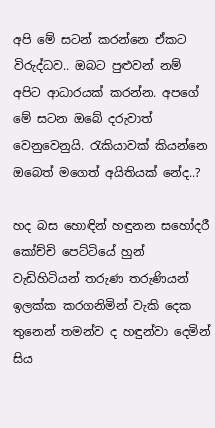අපි මේ සටන් කරන්නෙ ඒකට විරුද්ධව.. ඔබට පුළුවන් නම් අපිට ආධාරයක් කරන්න. අපගේ මේ සටන ඔබේ දරුවාත් වෙනුවෙනුයි. රැකියාවක් කියන්නෙ ඔබෙත් මගෙත් අයිතියක් නේද..?

හද බස හොඳින් හඳුනන සහෝදරී කෝච්චි පෙට්ටියේ හුන් වැඩිහිටියන් තරුණ තරුණියන් ඉලක්ක කරගනිමින් වැකි දෙක තුනෙන් තමන්ව ද හඳුන්වා දෙමින් සිය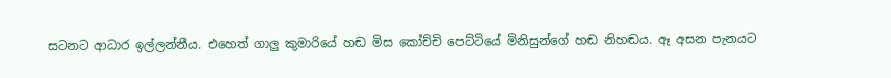සටනට ආධාර ඉල්ලන්නීය. එහෙත් ගාලු කුමාරියේ හඬ මිස කෝච්චි පෙට්ටියේ මිනිසුන්ගේ හඬ නිහඬය. ඈ අසන පැනයට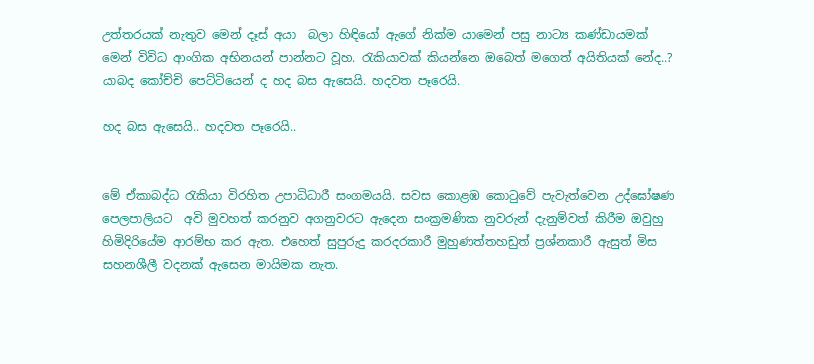උත්තරයක් නැතුව මෙන් දෑස් අයා  බලා හිඳියෝ ඇගේ නික්ම යාමෙන් පසු නාට්‍ය කණ්ඩායමක් මෙන් විවිධ ආංගික අභිනයන් පාන්නට වූහ. රැකියාවක් කියන්නෙ ඔබෙත් මගෙත් අයිතියක් නේද..? යාබද කෝච්චි පෙට්ටියෙන් ද හද බස ඇසෙයි. හදවත පෑරෙයි.

හද බස ඇසෙයි.. හදවත පෑරෙයි..


මේ ඒකාබද්ධ රැකියා විරහිත උපාධිධාරී සංගමයයි. සවස කොළඹ කොටුවේ පැවැත්වෙන උද්ඝෝෂණ පෙලපාලියට  අවි මුවහත් කරනුව අගනුවරට ඇදෙන සංක්‍රමණික නුවරුන් දැනුම්වත් කිරීම ඔවුහු හිමිදිරියේම ආරම්භ කර ඇත. එහෙත් සුපුරුදු කරදරකාරී මුහුණත්තහඩුත් ප්‍රශ්නකාරී ඇසුත් මිස සහනශීලී වදනක් ඇසෙන මායිමක නැත.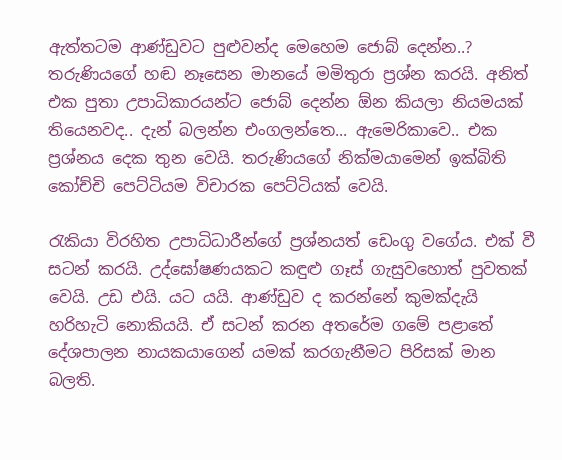ඇත්තටම ආණ්ඩුවට පුළුවන්ද මෙහෙම ජොබ් දෙන්න..? තරුණියගේ හඬ නෑසෙන මානයේ මමිතුරා ප්‍රශ්න කරයි. අනිත් එක පුතා උපාධිකාරයන්ට ජොබ් දෙන්න ඕන කියලා නියමයක් තියෙනවද.. දැන් බලන්න එංගලන්තෙ... ඇමෙරිකාවෙ.. එක ප්‍රශ්නය දෙක තුන වෙයි. තරුණියගේ නික්මයාමෙන් ඉක්බිති කෝච්චි පෙට්ටියම විචාරක පෙට්ටියක් වෙයි.

රැකියා විරහිත උපාධිධාරීන්ගේ ප්‍රශ්නයත් ඩෙංගු වගේය. එක් වී සටන් කරයි. උද්ඝෝෂණයකට කඳුළු ගෑස් ගැසුවහොත් පුවතක් වෙයි. උඩ එයි. යට යයි. ආණ්ඩුව ද කරන්නේ කුමක්දැයි හරිහැටි නොකියයි. ඒ සටන් කරන අතරේම ගමේ පළාතේ දේශපාලන නායකයාගෙන් යමක් කරගැනීමට පිරිසක් මාන බලති.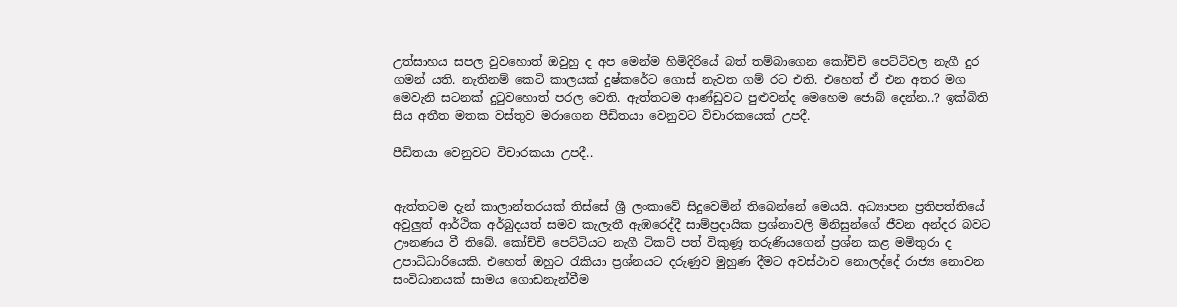උත්සාහය සපල වුවහොත් ඔවුහු ද අප මෙන්ම හිමිදිරියේ බත් තම්බාගෙන කෝච්චි පෙට්ටිවල නැගී දුර ගමන් යති. නැතිනම් කෙටි කාලයක් දුෂ්කරේට ගොස් නැවත ගම් රට එති. එහෙත් ඒ එන අතර මග මෙවැනි සටනක් දුටුවහොත් පරල වෙති. ඇත්තටම ආණ්ඩුවට පුළුවන්ද මෙහෙම ජොබ් දෙන්න..? ඉක්බිති සිය අතීත මතක වස්තුව මරාගෙන පීඩිතයා වෙනුවට විචාරකයෙක් උපදී.

පීඩිතයා වෙනුවට විචාරකයා උපදී..


ඇත්තටම දැන් කාලාන්තරයක් තිස්සේ ශ්‍රී ලංකාවේ සිදුවෙමින් තිබෙන්නේ මෙයයි. අධ්‍යාපන ප්‍රතිපත්තියේ අවුලුත් ආර්ථික අර්බුදයත් සමව කැලැතී ඇඹරෙද්දී සාම්ප්‍රදායික ප්‍රශ්නාවලි මිනිසුන්ගේ ජීවන අන්දර බවට ඌනණය වී තිබේ. කෝච්චි පෙට්ටියට නැගී ටිකට් පත් විකුණූ තරුණියගෙන් ප්‍රශ්න කළ මමිතුරා ද උපාධිධාරියෙකි. එහෙත් ඔහුට රැකියා ප්‍රශ්නයට දරුණුව මුහුණ දීමට අවස්ථාව නොලද්දේ රාජ්‍ය නොවන සංවිධානයක් සාමය ගොඩනැන්වීම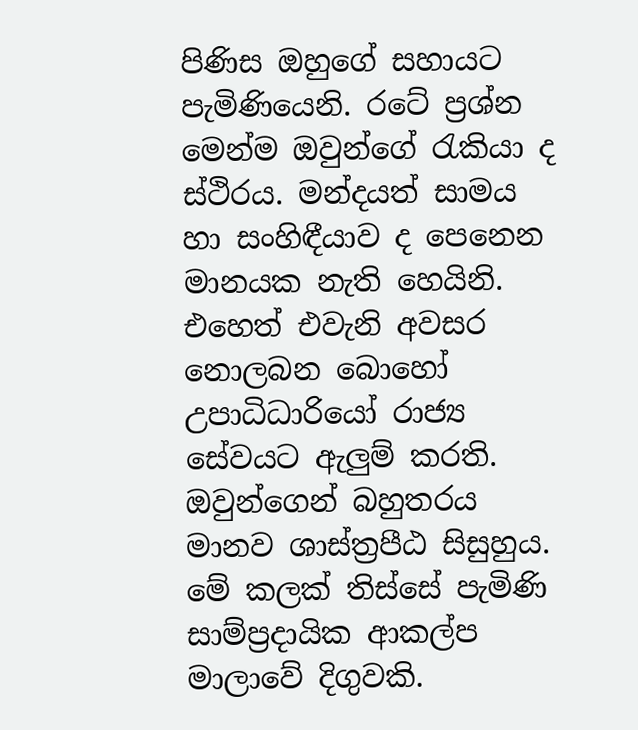පිණිස ඔහුගේ සහායට පැමිණියෙනි. රටේ ප්‍රශ්න මෙන්ම ඔවුන්ගේ රැකියා ද ස්ථිරය. මන්දයත් සාමය හා සංහිඳීයාව ද පෙනෙන මානයක නැති හෙයිනි. එහෙත් එවැනි අවසර නොලබන බොහෝ උපාධිධාරියෝ රාජ්‍ය සේවයට ඇලුම් කරති. ඔවුන්ගෙන් බහුතරය මානව ශාස්ත්‍රපීඨ සිසුහුය. මේ කලක් තිස්සේ පැමිණි සාම්ප්‍රදායික ආකල්ප මාලාවේ දිගුවකි.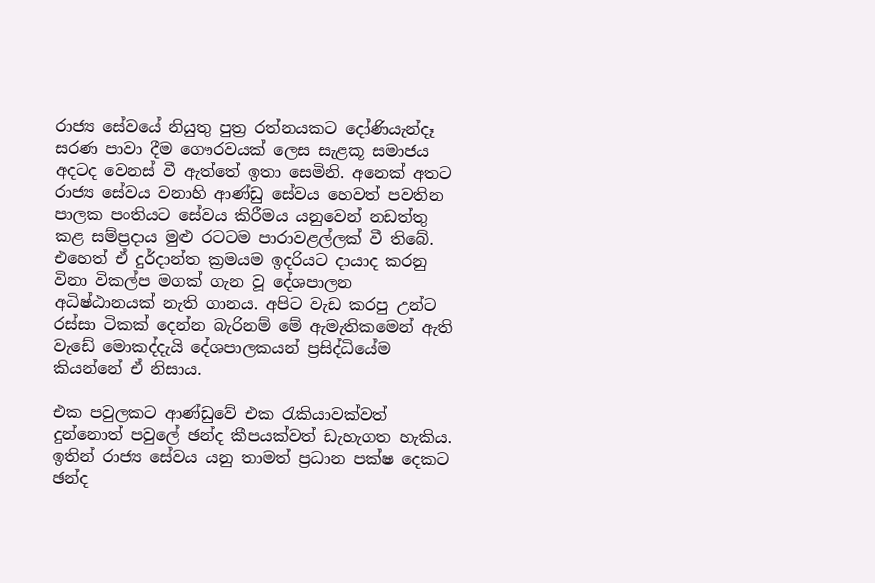රාජ්‍ය සේවයේ නියුතු පුත්‍ර රත්නයකට දෝණියැන්දෑ සරණ පාවා දීම ගෞරවයක් ලෙස සැළකූ සමාජය අදටද වෙනස් වී ඇත්තේ ඉතා සෙමිනි. අනෙක් අතට රාජ්‍ය සේවය වනාහි ආණ්ඩු සේවය හෙවත් පවතින පාලක පංතියට සේවය කිරීමය යනුවෙන් නඩත්තු කළ සම්ප්‍රදාය මුළු රටටම පාරාවළල්ලක් වී තිබේ. එහෙත් ඒ දුර්දාන්ත ක්‍රමයම ඉදරියට දායාද කරනු විනා විකල්ප මගක් ගැන වූ දේශපාලන අධිෂ්ඨානයක් නැති ගානය. අපිට වැඩ කරපු උන්ට රස්සා ටිකක් දෙන්න බැරිනම් මේ ඇමැතිකමෙන් ඇති වැඩේ මොකද්දැයි දේශපාලකයන් ප්‍රසිද්ධියේම කියන්නේ ඒ නිසාය.

එක පවුලකට ආණ්ඩුවේ එක රැකියාවක්වත් දුන්නොත් පවුලේ ඡන්ද කීපයක්වත් ඩැහැගත හැකිය. ඉතින් රාජ්‍ය සේවය යනු තාමත් ප්‍රධාන පක්ෂ දෙකට ඡන්ද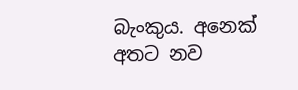බැංකුය. අනෙක් අතට නව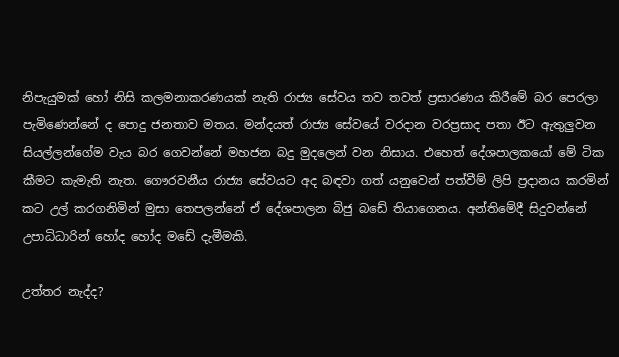නිපැයුමක් හෝ නිසි කලමනාකරණයක් නැති රාජ්‍ය සේවය තව තවත් ප්‍රසාරණය කිරීමේ බර පෙරලා පැමිණෙන්නේ ද පොදු ජනතාව මතය. මන්දයත් රාජ්‍ය සේවයේ වරදාන වරප්‍රසාද පතා ඊට ඇතුලුවන සියල්ලන්ගේම වැය බර ගෙවන්නේ මහජන බදු මුදලෙන් වන නිසාය. එහෙත් දේශපාලකයෝ මේ ටික කීමට කැමැති නැත. ගෞරවනීය රාජ්‍ය සේවයට අද බඳවා ගත් යනුවෙන් පත්වීම් ලිපි ප්‍රදානය කරමින් කට උල් කරගනිමින් මුසා තෙපලන්නේ ඒ දේශපාලන බිජු බඩේ තියාගෙනය. අන්තිමේදී සිදුවන්නේ උපාධිධාරින් හෝද හෝද මඩේ දැමීමකි.

උත්තර නැද්ද?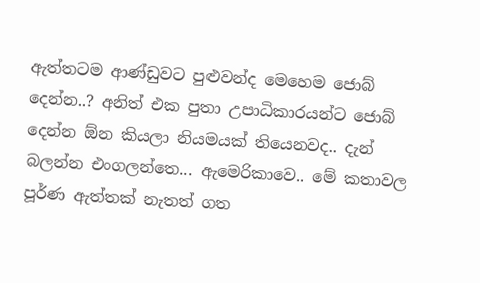ඇත්තටම ආණ්ඩුවට පුළුවන්ද මෙහෙම ජොබ් දෙන්න..? අනිත් එක පුතා උපාධිකාරයන්ට ජොබ් දෙන්න ඕන කියලා නියමයක් තියෙනවද.. දැන් බලන්න එංගලන්තෙ... ඇමෙරිකාවෙ.. මේ කතාවල පූර්ණ ඇත්තක් නැතත් ගත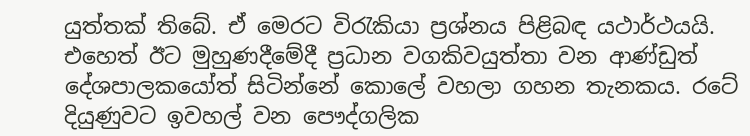යුත්තක් තිබේ. ඒ මෙරට විරැකියා ප්‍රශ්නය පිළිබඳ යථාර්ථයයි. එහෙත් ඊට මුහුණදීමේදී ප්‍රධාන වගකිවයුත්තා වන ආණ්ඩුත් දේශපාලකයෝත් සිටින්නේ කොලේ වහලා ගහන තැනකය. රටේ දියුණුවට ඉවහල් වන පෞද්ගලික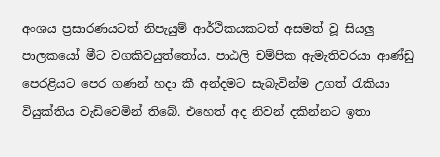අංශය ප්‍රසාරණයටත් නිපැයුම් ආර්ථිකයකටත් අසමත් වූ සියලු පාලකයෝ මීට වගකිවයුත්තෝය. පාඨලි චම්පික ඇමැතිවරයා ආණ්ඩු පෙරළියට පෙර ගණන් හදා කී අන්දමට සැබැවින්ම උගත් රැකියා වියුක්තිය වැඩිවෙමින් තිබේ. එහෙත් අද නිවන් දකින්නට ඉතා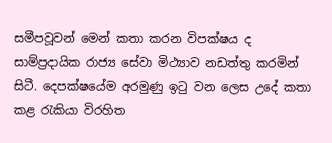සමීපවූවන් මෙන් කතා කරන විපක්ෂය ද සාම්ප්‍රදායික රාජ්‍ය සේවා මිථ්‍යාව නඩත්තු කරමින් සිටී. දෙපක්ෂයේම අරමුණු ඉටු වන ලෙස උදේ කතා කළ රැකියා විරහිත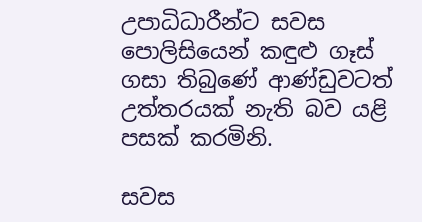උපාධිධාරීන්ට සවස පොලිසියෙන් කඳුළු ගෑස් ගසා තිබුණේ ආණ්ඩුවටත් උත්තරයක් නැති බව යළි පසක් කරමිනි.

සවස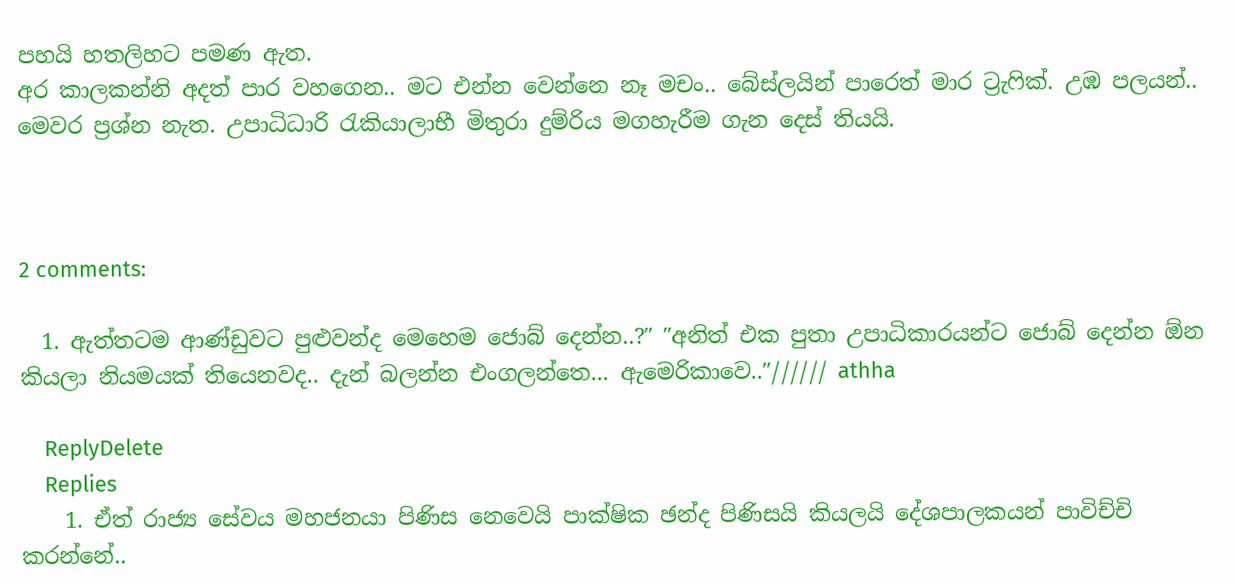පහයි හතලිහට පමණ ඇත.
අර කාලකන්නි අදත් පාර වහගෙන.. මට එන්න වෙන්නෙ නෑ මචං.. බේස්ලයින් පාරෙත් මාර ට්‍රැෆික්. උඹ පලයන්.. මෙවර ප්‍රශ්න නැත. උපාධිධාරි රැකියාලාභී මිතුරා දුම්රිය මගහැරීම ගැන දෙස් තියයි.



2 comments:

  1. ඇත්තටම ආණ්ඩුවට පුළුවන්ද මෙහෙම ජොබ් දෙන්න..?″ ″අනිත් එක පුතා උපාධිකාරයන්ට ජොබ් දෙන්න ඕන කියලා නියමයක් තියෙනවද.. දැන් බලන්න එංගලන්තෙ... ඇමෙරිකාවෙ..″////// athha

    ReplyDelete
    Replies
    1. ඒත් රාජ්‍ය සේවය මහජනයා පිණිස නෙවෙයි පාක්ෂික ඡන්ද පිණිසයි කියලයි දේශපාලකයන් පාවිච්චි කරන්නේ..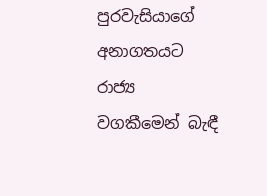පුරවැසියාගේ අනාගතයට රාජ්‍ය වගකීමෙන් බැඳී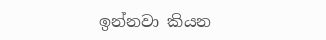ඉන්නවා කියන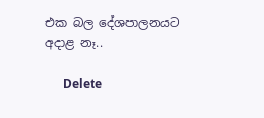එක බල දේශපාලනයට අදාළ නෑ..

      Delete